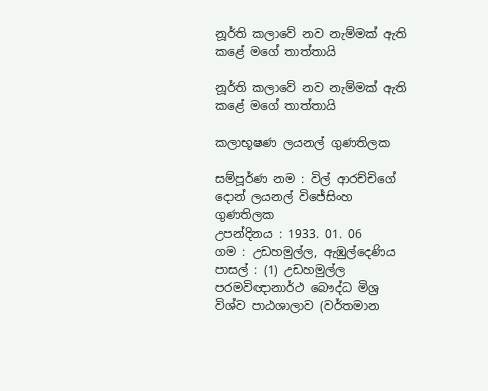නූර්ති කලාවේ නව නැම්මක් ඇති කළේ මගේ තාත්තායි

නූර්ති කලාවේ නව නැම්මක් ඇති කළේ මගේ තාත්තායි

කලාභූෂණ ලයනල් ගුණතිලක

සම්පූර්ණ නම : විල් ආරච්චිගේ දොන් ලයනල් විජේසිංහ ගුණතිලක
උපන්දිනය : 1933. 01. 06
ගම : උඩහමුල්ල, ඇඹුල්දෙණිය
පාසල් : (1) උඩහමුල්ල පරමවිඥානාර්ථ බෞද්ධ මිශ්‍ර විශ්ව පාඨශාලාව (වර්තමාන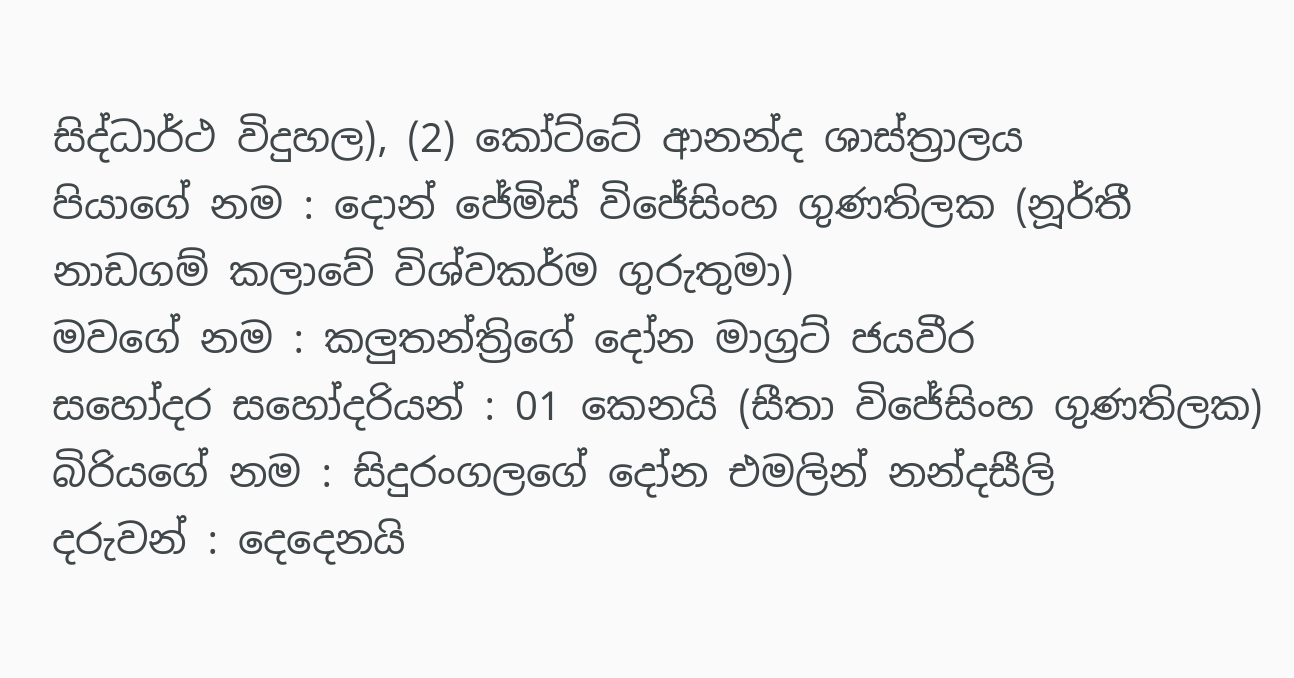සිද්ධාර්ථ විදුහල), (2) කෝට්ටේ ආනන්ද ශාස්ත්‍රාලය
පියාගේ නම : දොන් ජේමිස් විජේසිංහ ගුණතිලක (නූර්තී නාඩගම් කලාවේ විශ්වකර්ම ගුරුතුමා)
මවගේ නම : කලුතන්ත්‍රිගේ දෝන මාග්‍රට් ජයවීර
සහෝදර සහෝදරියන් : 01 කෙනයි (සීතා විජේසිංහ ගුණතිලක)
බිරියගේ නම : සිදුරංගලගේ දෝන එමලින් නන්දසීලි
දරුවන් : දෙදෙනයි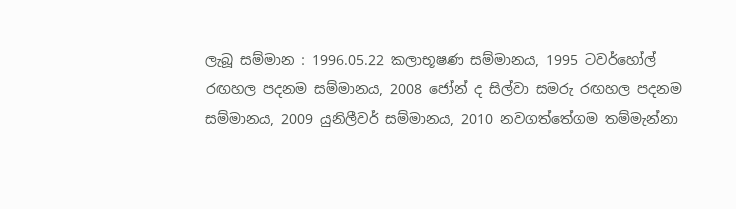ලැබූ සම්මාන : 1996.05.22 කලාභූෂණ සම්මානය, 1995 ටවර්හෝල් රඟහල පදනම සම්මානය, 2008 ජෝන් ද සිල්වා සමරු රඟහල පදනම සම්මානය, 2009 යුනිලීවර් සම්මානය, 2010 නවගත්තේගම තම්මැන්නා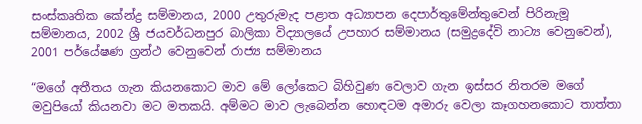සංස්කෘතික කේන්ද්‍ර සම්මානය, 2000 උතුරුමැද පළාත අධ්‍යාපන දෙපාර්තුමේන්තුවෙන් පිරිනැමූ සම්මානය, 2002 ශ්‍රී ජයවර්ධනපුර බාලිකා විද්‍යාලයේ උපහාර සම්මානය (සමුද්‍රදේවි නාට්‍ය වෙනුවෙන්), 2001 පර්යේෂණ ග්‍රන්ථ වෙනුවෙන් රාජ්‍ය සම්මානය

“මගේ අතීතය ගැන කියනකොට මාව මේ ලෝකෙට බිහිවුණ වෙලාව ගැන ඉස්සර නිතරම මගේ මවුපියෝ කියනවා මට මතකයි. අම්මට මාව ලැබෙන්න හොඳටම අමාරු වෙලා කෑගහනකොට තාත්තා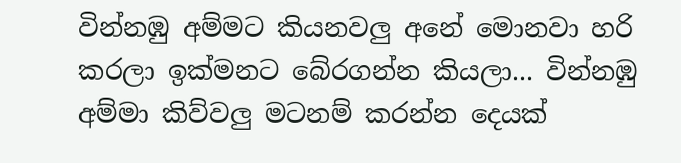වින්නඹු අම්මට කියනවලු අනේ මොනවා හරි කරලා ඉක්මනට බේරගන්න කියලා... වින්නඹු අම්මා කිව්වලු මටනම් කරන්න දෙයක්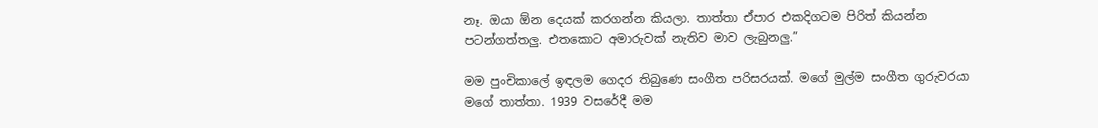නෑ. ඔයා ඕන දෙයක් කරගන්න කියලා. තාත්තා ඒපාර එකදිගටම පිරිත් කියන්න පටන්ගත්තලු. එතකොට අමාරුවක් නැතිව මාව ලැබුනලු.”

මම පුංචිකාලේ ඉඳලම ගෙදර තිබුණෙ සංගීත පරිසරයක්. මගේ මුල්ම සංගීත ගුරුවරයා මගේ තාත්තා. 1939 වසරේදී මම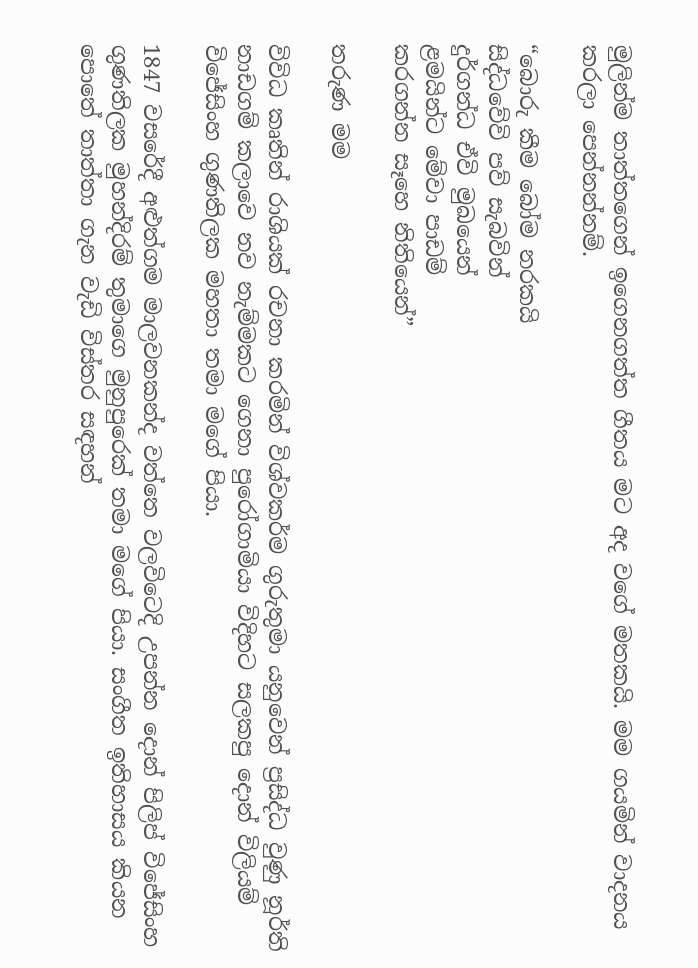මුලින්ම තාත්තගෙන් ඉගෙනගත්ත ගීතය මට අද වගේ මතකයි. මම ගයමින් වාදනය කරලා පෙන්නන්නම්.

“බොරු කීම බෝම නරකයි
සිද්ධවේවි පව් සැබවින්
දුර්ගන්ධ ඒවි මුඛයෙන්
ළමයින්ට මේවා පාඩම්
කරගන්න සෑහෙ නිතියෙන්”

තරුණ මම

විවිධ කෘතින් රාශියක් රචනා කරමින් විශ්වකර්ම ගුරුතුමා යනුවෙන් ප්‍රසිද්ධ වුණු නූර්ති නාඩගම් කලාවෙ නව නැම්මකට ගෙනා පුරෝගාමියා විදිහට සලකපු දොන් විලියම් විජේසිංහ ගුණතිලක මහතා තමා මගේ පියා.

1847 වසරේදී අළුත්ගම මාලවනකන්ද වත්තෙ වලවිටෙදි උපන්න දොන් පිලිප් විජේසිංහ ගුණතිලක මුහන්දිරම් තුමාගෙ මුනුපුරෙක් තමා මගේ පියා. සංගීත ඉතිහාසය කියන පොතේ තාත්තා ගැන වැඩි විස්තර සඳහන්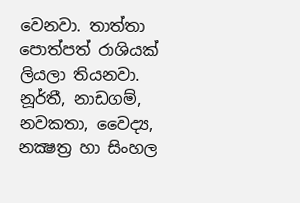වෙනවා. තාත්තා පොත්පත් රාශියක් ලියලා තියනවා. නූර්තී, නාඩගම්, නවකතා, වෛද්‍ය, නක්‍ෂත්‍ර හා සිංහල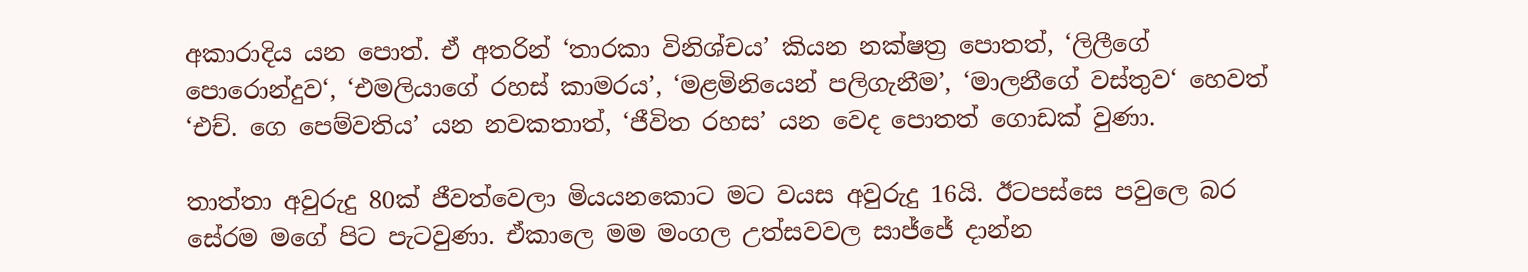අකාරාදිය යන පොත්. ඒ අතරින් ‘තාරකා විනිශ්චය’ කියන නක්ෂත්‍ර පොතත්, ‘ලිලීගේ පොරොන්දුව‘, ‘එමලියාගේ රහස් කාමරය’, ‘මළමිනියෙන් පලිගැනීම’, ‘මාලනීගේ වස්තුව‘ හෙවත් ‘එච්. ගෙ පෙම්වතිය’ යන නවකතාත්, ‘ජීවිත රහස’ යන වෙද පොතත් ගොඩක් වුණා.

තාත්තා අවුරුදු 80ක් ජීවත්වෙලා මියයනකොට මට වයස අවුරුදු 16යි. ඊටපස්සෙ පවුලෙ බර සේරම මගේ පිට පැටවුණා. ඒකාලෙ මම මංගල උත්සවවල සාජ්ජේ දාන්න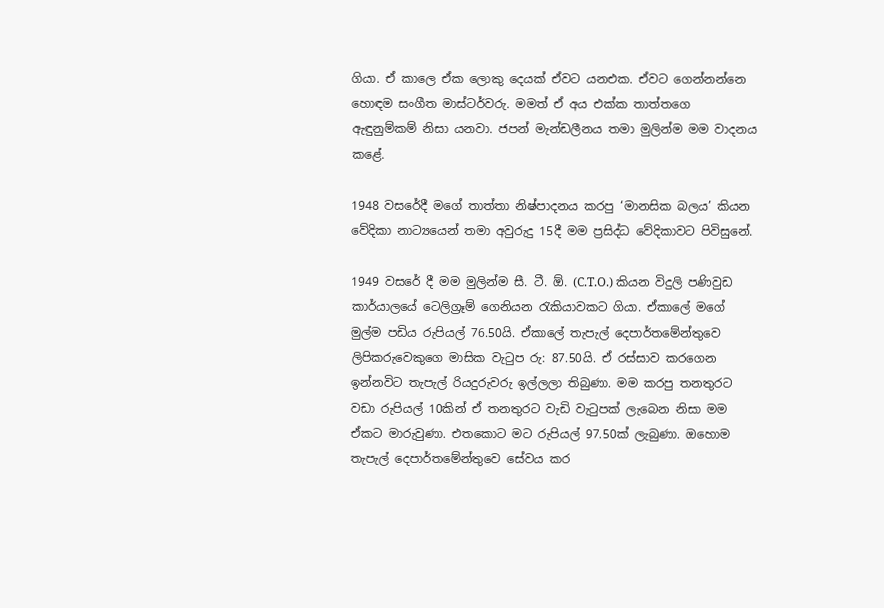ගියා. ඒ කාලෙ ඒක ලොකු දෙයක් ඒවට යනඑක. ඒවට ගෙන්නන්නෙ හොඳම සංගීත මාස්ටර්වරු. මමත් ඒ අය එක්ක තාත්තගෙ ඇඳුනුම්කම් නිසා යනවා. ජපන් මැන්ඩලීනය තමා මුලින්ම මම වාදනය කළේ.

1948 වසරේදී මගේ තාත්තා නිෂ්පාදනය කරපු ‘මානසික බලය’ කියන වේදිකා නාට්‍යයෙන් තමා අවුරුදු 15දී මම ප්‍රසිද්ධ වේදිකාවට පිවිසුනේ.

1949 වසරේ දී මම මුලින්ම සී. ටී. ඕ. (C.T.O.) කියන විදුලි පණිවුඩ කාර්යාලයේ ටෙලිග්‍රෑම් ගෙනියන රැකියාවකට ගියා. ඒකාලේ මගේ මුල්ම පඩිය රුපියල් 76.50යි. ඒකාලේ තැපැල් දෙපාර්තමේන්තුවෙ ලිපිකරුවෙකුගෙ මාසික වැටුප රු: 87.50යි. ඒ රස්සාව කරගෙන ඉන්නවිට තැපැල් රියදුරුවරු ඉල්ලලා තිබුණා. මම කරපු තනතුරට වඩා රුපියල් 10කින් ඒ තනතුරට වැඩි වැටුපක් ලැබෙන නිසා මම ඒකට මාරුවුණා. එතකොට මට රුපියල් 97.50ක් ලැබුණා. ඔහොම තැපැල් දෙපාර්තමේන්තුවෙ සේවය කර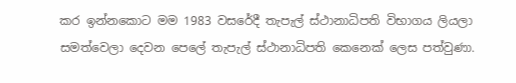කර ඉන්නකොට මම 1983 වසරේදී තැපැල් ස්ථානාධිපති විභාගය ලියලා සමත්වෙලා දෙවන පෙලේ තැපැල් ස්ථානාධිපති කෙනෙක් ලෙස පත්වුණා.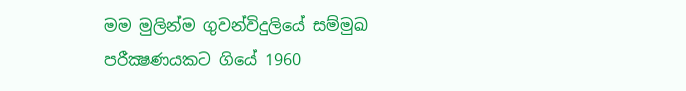මම මුලින්ම ගුවන්විදුලියේ සම්මුඛ පරීක්‍ෂණයකට ගියේ 1960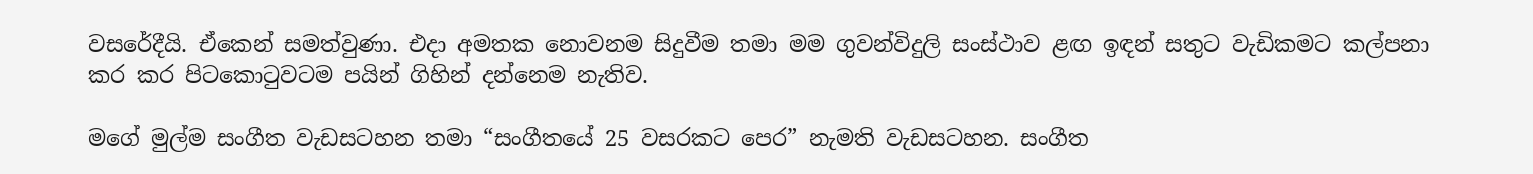වසරේදීයි. ඒකෙන් සමත්වුණා. එදා අමතක නොවනම සිදුවීම තමා මම ගුවන්විදුලි සංස්ථාව ළඟ ඉඳන් සතුට වැඩිකමට කල්පනා කර කර පිටකොටුවටම පයින් ගිහින් දන්නෙම නැතිව.

මගේ මුල්ම සංගීත වැඩසටහන තමා “සංගීතයේ 25 වසරකට පෙර” නැමති වැඩසටහන. සංගීත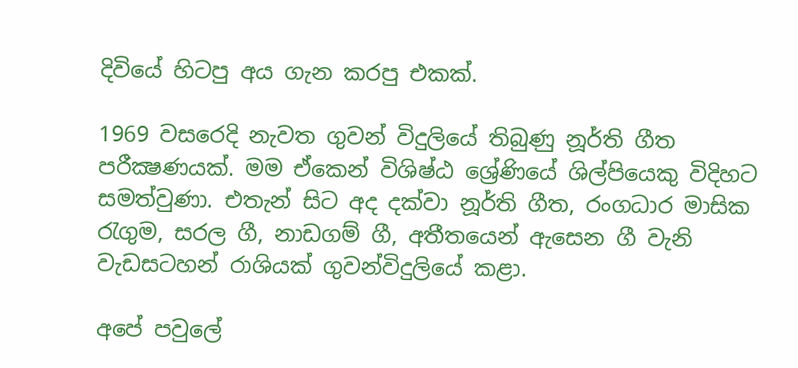දිවියේ හිටපු අය ගැන කරපු එකක්.

1969 වසරෙදි නැවත ගුවන් විදුලියේ තිබුණු නූර්ති ගීත පරීක්‍ෂණයක්. මම ඒකෙන් විශිෂ්ඨ ශ්‍රේණියේ ශිල්පියෙකු විදිහට සමත්වුණා. එතැන් සිට අද දක්වා නූර්ති ගීත, රංගධාර මාසික රැගුම, සරල ගී, නාඩගම් ගී, අතීතයෙන් ඇසෙන ගී වැනි වැඩසටහන් රාශියක් ගුවන්විදුලියේ කළා.

අපේ පවුලේ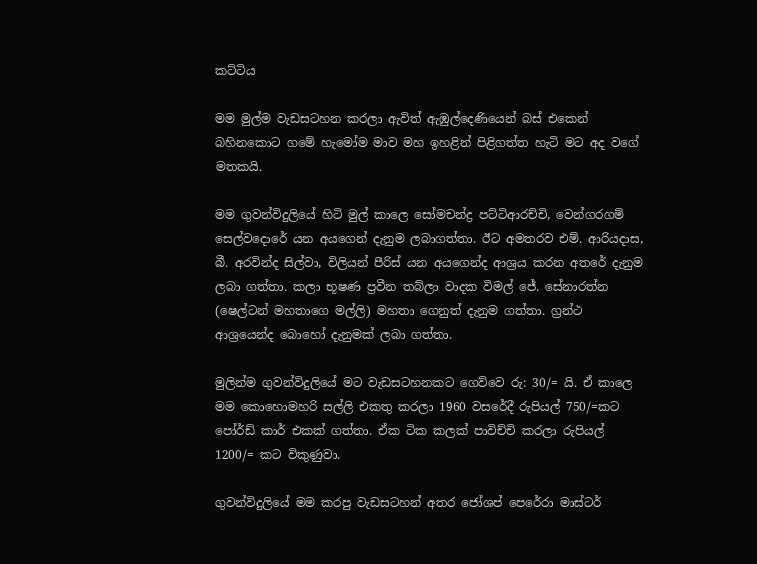කට්ටිය

මම මුල්ම වැඩසටහන කරලා ඇවිත් ඇඹුල්දෙණියෙන් බස් එකෙන් බහිනකොට ගමේ හැමෝම මාව මහ ඉහළින් පිළිගත්ත හැටි මට අද වගේ මතකයි.

මම ගුවන්විදුලියේ හිටි මුල් කාලෙ සෝමචන්ද්‍ර පට්ටිආරච්චි, වෙන්ගරගම් සෙල්වදොරේ යන අයගෙන් දැනුම ලබාගත්තා. ඊට අමතරව එම්. ආරියදාස, බී. අරවින්ද සිල්වා, විලියන් පීරිස් යන අයගෙන්ද ආශ්‍රය කරන අතරේ දැනුම ලබා ගත්තා. කලා භූෂණ ප්‍රවීන තබ්ලා වාදක විමල් ජේ. සේනාරත්න (ෂෙල්ටන් මහතාගෙ මල්ලි) මහතා ගෙනුත් දැනුම ගත්තා. ග්‍රන්ථ ආශ්‍රයෙන්ද බොහෝ දැනුමක් ලබා ගත්තා.

මුලින්ම ගුවන්විදුලියේ මට වැඩසටහනකට ගෙව්වෙ රු: 30/= යි. ඒ කාලෙ මම කොහොමහරි සල්ලි එකතු කරලා 1960 වසරේදී රුපියල් 750/=කට පෝර්ඩ් කාර් එකක් ගත්තා. ඒක ටික කලක් පාවිච්චි කරලා රුපියල් 1200/= කට විකුණුවා.

ගුවන්විදුලියේ මම කරපු වැඩසටහන් අතර ජෝශප් පෙරේරා මාස්ටර්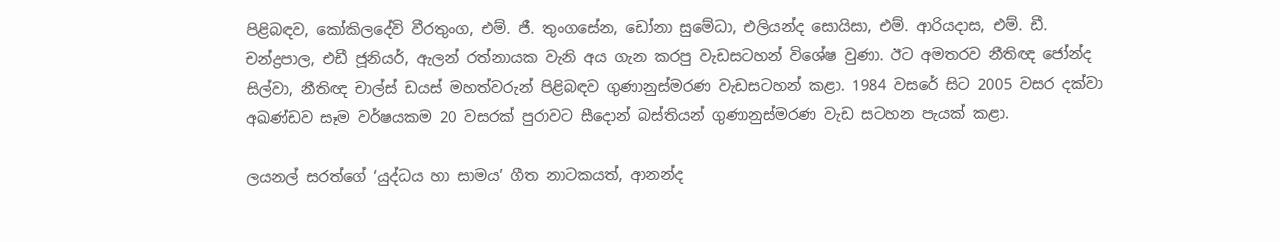පිළිබඳව, කෝකිලදේවි වීරතුංග, එම්. ජී. තුංගසේන, ඩෝනා සුමේධා, එලියන්ද සොයිසා, එම්. ආරියදාස, එම්. ඩී. චන්ද්‍රපාල, එඩී ජූනියර්, ඇලන් රත්නායක වැනි අය ගැන කරපු වැඩසටහන් විශේෂ වුණා. ඊට අමතරව නීතිඥ ජෝන්ද සිල්වා, නීතිඥ චාල්ස් ඩයස් මහත්වරුන් පිළිබඳව ගුණානුස්මරණ වැඩසටහන් කළා. 1984 වසරේ සිට 2005 වසර දක්වා අඛණ්ඩව සෑම වර්ෂයකම 20 වසරක් පුරාවට සීදොන් බස්තියන් ගුණානුස්මරණ වැඩ සටහන පැයක් කළා.

ලයනල් සරත්ගේ ‘යුද්ධය හා සාමය’ ගීත නාටකයත්, ආනන්ද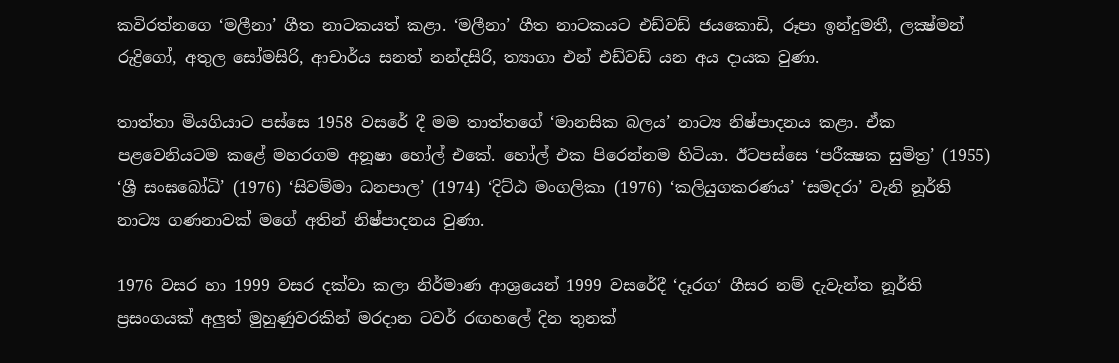කවිරත්නගෙ ‘මලීනා’ ගීත නාටකයත් කළා. ‘මලීනා’ ගීත නාටකයට එඩ්වඩ් ජයකොඩි, රූපා ඉන්දුමතී, ලක්‍ෂ්මන් රුද්‍රිගෝ, අතුල සෝමසිරි, ආචාර්ය සනත් නන්දසිරි, ත්‍යාගා එන් එඩ්වඩ් යන අය දායක වුණා.

තාත්තා මියගියාට පස්සෙ 1958 වසරේ දී මම තාත්තගේ ‘මානසික බලය’ නාට්‍ය නිෂ්පාදනය කළා. ඒක පළවෙනියටම කළේ මහරගම අනූෂා හෝල් එකේ. හෝල් එක පිරෙන්නම හිටියා. ඊටපස්සෙ ‘පරීක්‍ෂක සුමිත්‍ර’ (1955) ‘ශ්‍රී සංඝබෝධි’ (1976) ‘සිවම්මා ධනපාල’ (1974) ‘දිට්ඨ මංගලිකා (1976) ‘කලියුගකරණය’ ‘සමදරා’ වැනි නූර්ති නාට්‍ය ගණනාවක් මගේ අතින් නිෂ්පාදනය වුණා.

1976 වසර හා 1999 වසර දක්වා කලා නිර්මාණ ආශ්‍රයෙන් 1999 වසරේදී ‘දෑරග‘ ගීසර නම් දැවැන්ත නූර්ති ප්‍රසංගයක් අලුත් මුහුණුවරකින් මරදාන ටවර් රඟහලේ දින තුනක්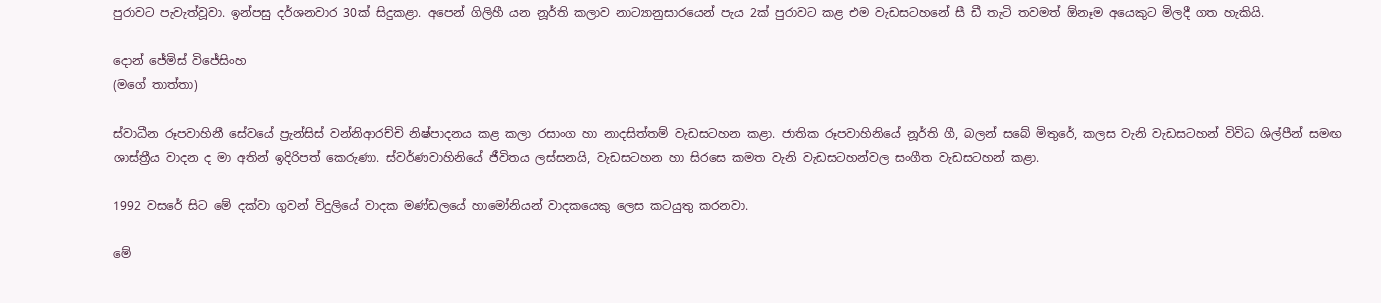පුරාවට පැවැත්වූවා. ඉන්පසු දර්ශනවාර 30ක් සිදුකළා. අපෙන් ගිලිහී යන නූර්ති කලාව නාට්‍යානුසාරයෙන් පැය 2ක් පුරාවට කළ එම වැඩසටහනේ සී ඩී තැටි තවමත් ඕනෑම අයෙකුට මිලදී ගත හැකියි.

දොන් ජේමිස් විජේසිංහ
(මගේ තාත්තා)

ස්වාධීන රූපවාහිනී සේවයේ ප්‍රැන්සිස් වන්නිආරච්චි නිෂ්පාදනය කළ කලා රසාංග හා නාදසිත්තම් වැඩසටහන කළා. ජාතික රූපවාහිනියේ නූර්ති ගී, බලන් සබේ මිතුරේ, කලස වැනි වැඩසටහන් විවිධ ශිල්පීන් සමඟ ශාස්ත්‍රීය වාදන ද මා අතින් ඉදිරිපත් කෙරුණා. ස්වර්ණවාහිනියේ ජීවිතය ලස්සනයි, වැඩසටහන හා සිරසෙ කමත වැනි වැඩසටහන්වල සංගීත වැඩසටහන් කළා.

1992 වසරේ සිට මේ දක්වා ගුවන් විදුලියේ වාදක මණ්ඩලයේ හාමෝනියන් වාදකයෙකු ලෙස කටයුතු කරනවා.

මේ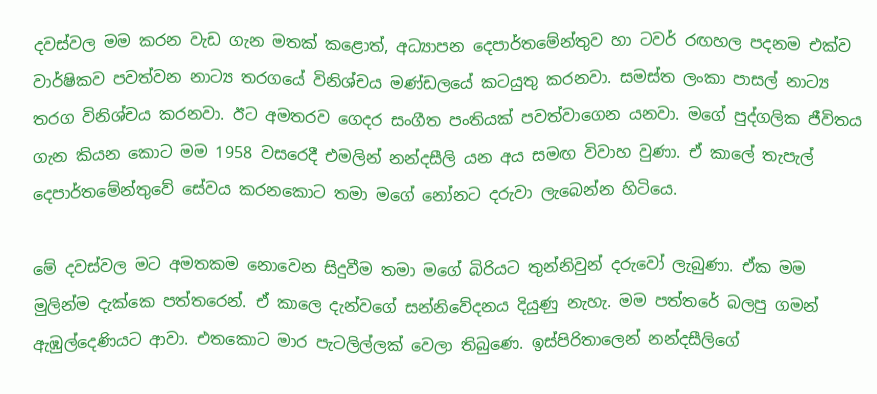දවස්වල මම කරන වැඩ ගැන මතක් කළොත්, අධ්‍යාපන දෙපාර්තමේන්තුව හා ටවර් රඟහල පදනම එක්ව වාර්ෂිකව පවත්වන නාට්‍ය තරගයේ විනිශ්චය මණ්ඩලයේ කටයුතු කරනවා. සමස්ත ලංකා පාසල් නාට්‍ය තරග විනිශ්චය කරනවා. ඊට අමතරව ගෙදර සංගීත පංතියක් පවත්වාගෙන යනවා. මගේ පුද්ගලික ජීවිතය ගැන කියන කොට මම 1958 වසරෙදී එමලින් නන්දසීලි යන අය සමඟ විවාහ වුණා. ඒ කාලේ තැපැල් දෙපාර්තමේන්තුවේ සේවය කරනකොට තමා මගේ නෝනට දරුවා ලැබෙන්න හිටියෙ.

මේ දවස්වල මට අමතකම නොවෙන සිදුවීම තමා මගේ බිරියට තුන්නිවුන් දරුවෝ ලැබුණා. ඒක මම මුලින්ම දැක්කෙ පත්තරෙන්. ඒ කාලෙ දැන්වගේ සන්නිවේදනය දියුණු නැහැ. මම පත්තරේ බලපු ගමන් ඇඹුල්දෙණියට ආවා. එතකොට මාර පැටලිල්ලක් වෙලා තිබුණෙ. ඉස්පිරිතාලෙන් නන්දසීලිගේ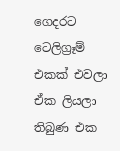ගෙදරට ටෙලිග්‍රෑම් එකක් එවලා ඒක ලියලා තිබුණ එක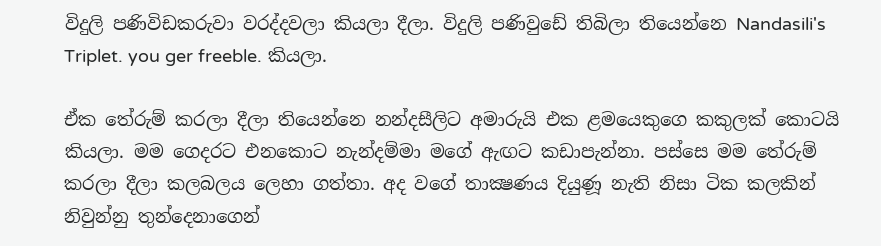විදුලි පණිවිඩකරුවා වරද්දවලා කියලා දීලා. විදුලි පණිවුඩේ තිබිලා තියෙන්නෙ Nandasili's Triplet. you ger freeble. කියලා.

ඒක තේරුම් කරලා දීලා තියෙන්නෙ නන්දසීලිට අමාරුයි එක ළමයෙකුගෙ කකුලක් කොටයි කියලා. මම ගෙදරට එනකොට නැන්දම්මා මගේ ඇඟට කඩාපැන්නා. පස්සෙ මම තේරුම් කරලා දීලා කලබලය ලෙහා ගත්තා. අද වගේ තාක්‍ෂණය දියුණූ නැති නිසා ටික කලකින් නිවුන්නු තුන්දෙනාගෙන්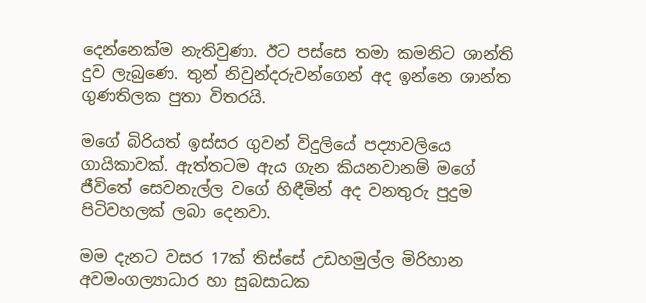දෙන්නෙක්ම නැතිවුණා. ඊට පස්සෙ තමා කමනිට ශාන්ති දුව ලැබුණෙ. තුන් නිවුන්දරුවන්ගෙන් අද ඉන්නෙ ශාන්ත ගුණතිලක පුතා විතරයි.

මගේ බිරියත් ඉස්සර ගුවන් විදුලියේ පද්‍යාවලියෙ ගායිකාවක්. ඇත්තටම ඇය ගැන කියනවානම් මගේ ජීවිතේ සෙවනැල්ල වගේ හිඳීමින් අද වනතුරු පුදුම පිටිවහලක් ලබා දෙනවා.

මම දැනට වසර 17ක් තිස්සේ උඩහමුල්ල මිරිහාන අවමංගල්‍යාධාර හා සුබසාධක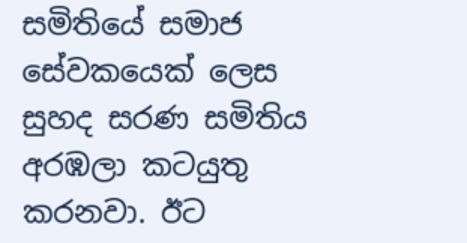සමිතියේ සමාජ සේවකයෙක් ලෙස සුහද සරණ සමිතිය අරඹලා කටයුතු කරනවා. ඊට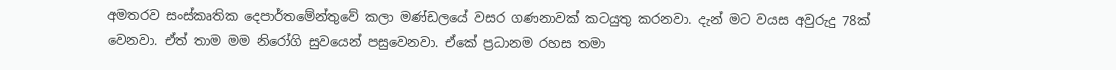අමතරව සංස්කෘතික දෙපාර්තමේන්තුවේ කලා මණ්ඩලයේ වසර ගණනාවක් කටයුතු කරනවා. දැන් මට වයස අවුරුදු 78ක් වෙනවා. ඒත් තාම මම නිරෝගි සුවයෙන් පසුවෙනවා. ඒකේ ප්‍රධානම රහස තමා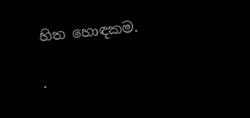හිත හොඳකම.

.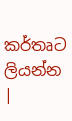කර්තෘට ලියන්න |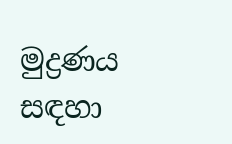මුද්‍රණය සඳහා